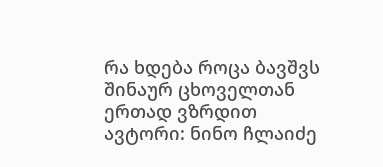რა ხდება როცა ბავშვს შინაურ ცხოველთან ერთად ვზრდით
ავტორი: ნინო ჩლაიძე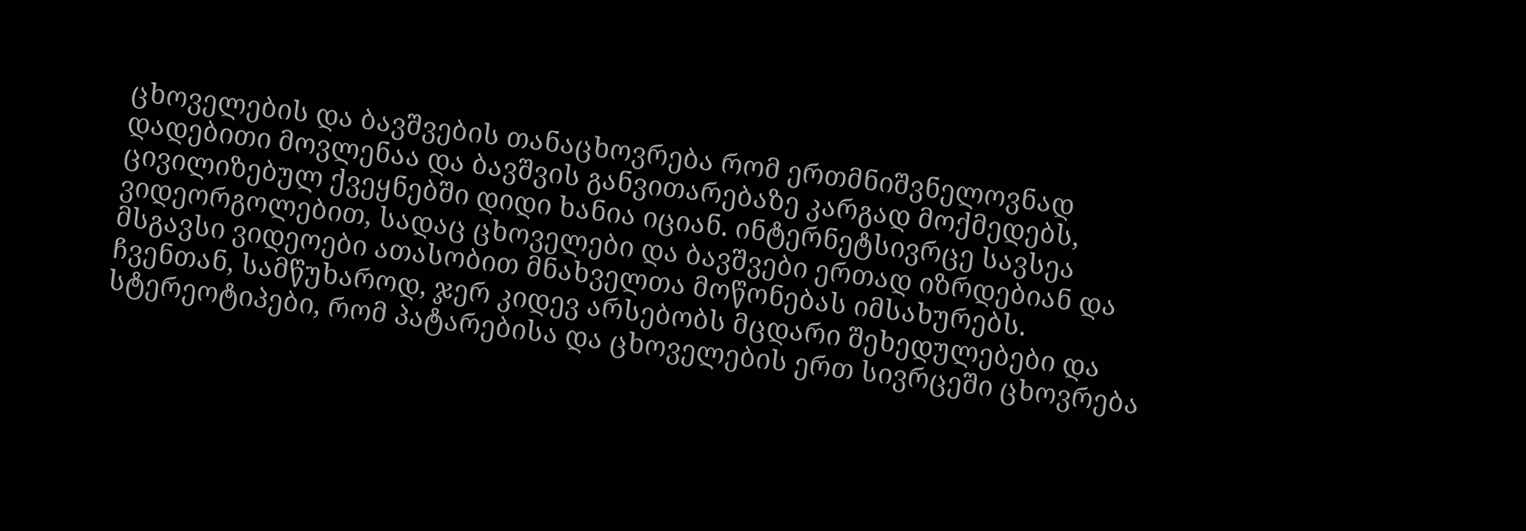ცხოველების და ბავშვების თანაცხოვრება რომ ერთმნიშვნელოვნად დადებითი მოვლენაა და ბავშვის განვითარებაზე კარგად მოქმედებს, ცივილიზებულ ქვეყნებში დიდი ხანია იციან. ინტერნეტსივრცე სავსეა ვიდეორგოლებით, სადაც ცხოველები და ბავშვები ერთად იზრდებიან და მსგავსი ვიდეოები ათასობით მნახველთა მოწონებას იმსახურებს.
ჩვენთან, სამწუხაროდ, ჯერ კიდევ არსებობს მცდარი შეხედულებები და სტერეოტიპები, რომ პატარებისა და ცხოველების ერთ სივრცეში ცხოვრება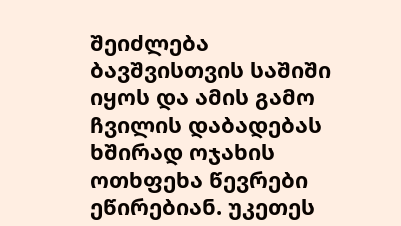შეიძლება ბავშვისთვის საშიში იყოს და ამის გამო ჩვილის დაბადებას ხშირად ოჯახის ოთხფეხა წევრები ეწირებიან. უკეთეს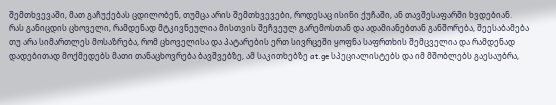შემთხვევაში, მათ გაჩუქებას ცდილობენ, თუმცა არის შემთხვევები, როდესაც ისინი ქუჩაში, ან თავშესაფარში ხვდებიან.
რას განიცდის ცხოველი, რამდენად მტკივნეულია მისთვის შეჩვეულ გარემოსთან და ადამიანებთან განშორება, შეესაბამება თუ არა სიმართლეს მოსაზრება, რომ ცხოველისა და პატარების ერთ სივრცეში ყოფნა საფრთხის შემცველია და რამდენად დადებითად მოქმედებს მათი თანაცხოვრება ბავშვებზე, ამ საკითხებზე at.ge სპეციალისტებს და იმ მშობლებს გაესაუბრა,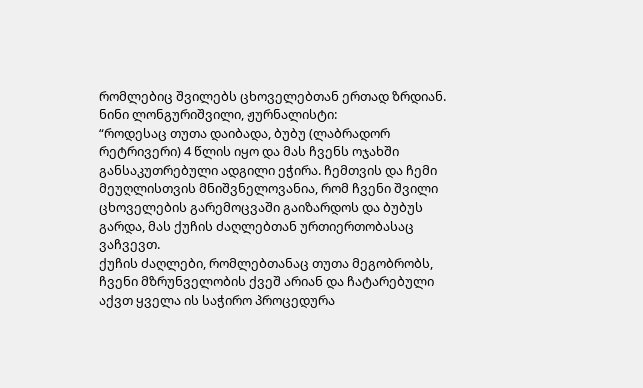რომლებიც შვილებს ცხოველებთან ერთად ზრდიან.
ნინი ლონგურიშვილი, ჟურნალისტი:
“როდესაც თუთა დაიბადა, ბუბუ (ლაბრადორ რეტრივერი) 4 წლის იყო და მას ჩვენს ოჯახში განსაკუთრებული ადგილი ეჭირა. ჩემთვის და ჩემი მეუღლისთვის მნიშვნელოვანია, რომ ჩვენი შვილი ცხოველების გარემოცვაში გაიზარდოს და ბუბუს გარდა, მას ქუჩის ძაღლებთან ურთიერთობასაც ვაჩვევთ.
ქუჩის ძაღლები, რომლებთანაც თუთა მეგობრობს, ჩვენი მზრუნველობის ქვეშ არიან და ჩატარებული აქვთ ყველა ის საჭირო პროცედურა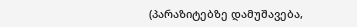(პარაზიტებზე დამუშავება,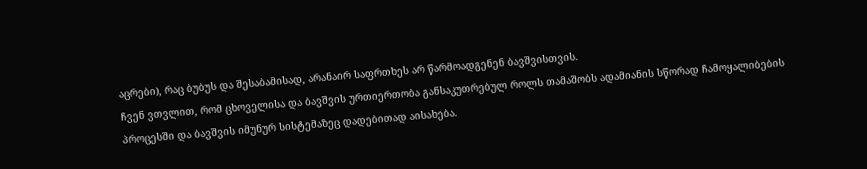აცრები), რაც ბუბუს და შესაბამისად, არანაირ საფრთხეს არ წარმოადგენენ ბავშვისთვის.
ჩვენ ვთვლით, რომ ცხოველისა და ბავშვის ურთიერთობა განსაკუთრებულ როლს თამაშობს ადამიანის სწორად ჩამოყალიბების პროცესში და ბავშვის იმუნურ სისტემაზეც დადებითად აისახება.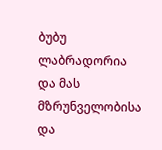ბუბუ ლაბრადორია და მას მზრუნველობისა და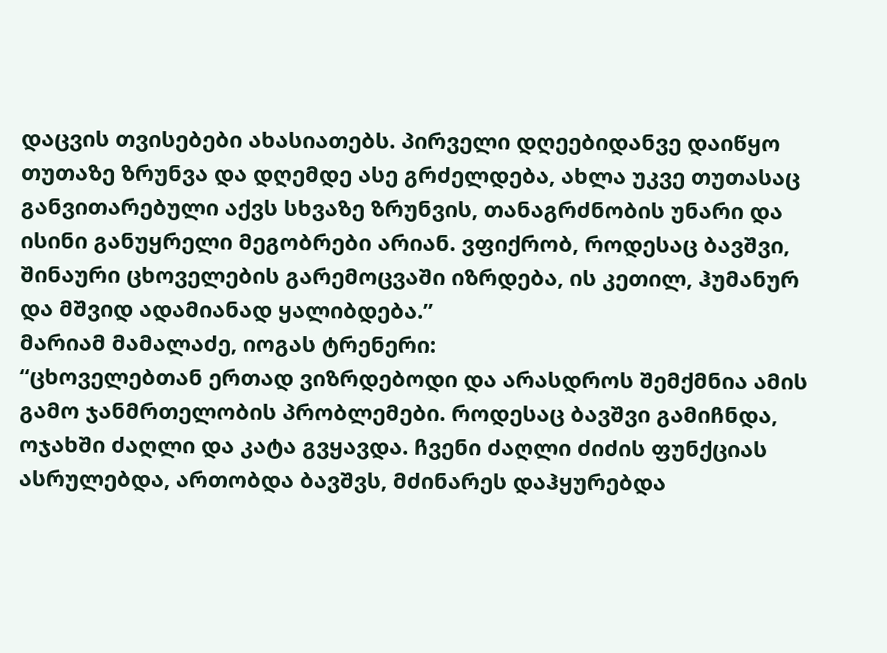დაცვის თვისებები ახასიათებს. პირველი დღეებიდანვე დაიწყო თუთაზე ზრუნვა და დღემდე ასე გრძელდება, ახლა უკვე თუთასაც განვითარებული აქვს სხვაზე ზრუნვის, თანაგრძნობის უნარი და ისინი განუყრელი მეგობრები არიან. ვფიქრობ, როდესაც ბავშვი, შინაური ცხოველების გარემოცვაში იზრდება, ის კეთილ, ჰუმანურ და მშვიდ ადამიანად ყალიბდება.”
მარიამ მამალაძე, იოგას ტრენერი:
“ცხოველებთან ერთად ვიზრდებოდი და არასდროს შემქმნია ამის გამო ჯანმრთელობის პრობლემები. როდესაც ბავშვი გამიჩნდა, ოჯახში ძაღლი და კატა გვყავდა. ჩვენი ძაღლი ძიძის ფუნქციას ასრულებდა, ართობდა ბავშვს, მძინარეს დაჰყურებდა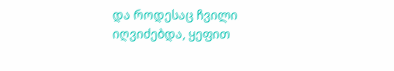და როდესაც ჩვილი იღვიძებდა, ყეფით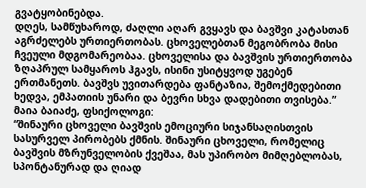გვატყობინებდა.
დღეს, სამწუხაროდ, ძაღლი აღარ გვყავს და ბავშვი კატასთან აგრძელებს ურთიერთობას. ცხოველებთან მეგობრობა მისი ჩვეული მდგომარეობაა. ცხოველისა და ბავშვის ურთიერთობა ზღაპრულ სამყაროს ჰგავს, ისინი უსიტყვოდ უგებენ ერთმანეთს. ბავშვს უვითარდება ფანტაზია, შემოქმედებითი ხედვა, ემპათიის უნარი და ბევრი სხვა დადებითი თვისება.”
მაია ბაიაძე, ფსიქოლოგი:
“შინაური ცხოველი ბავშვის ემოციური სიჯანსაღისთვის სასურველ პირობებს ქმნის. შინაური ცხოველი, რომელიც ბავშვის მზრუნველობის ქვეშაა, მას უპირობო მიმღებლობას, სპონტანურად და ღიად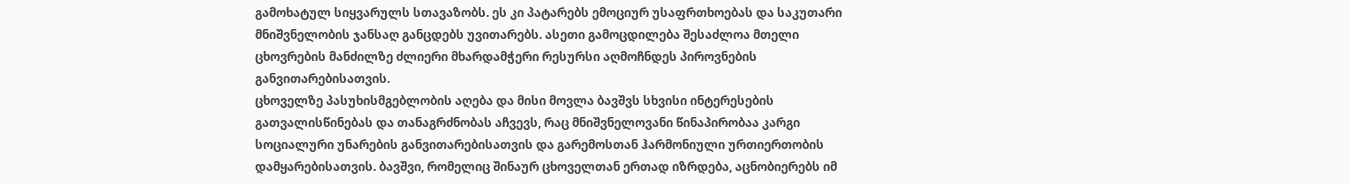გამოხატულ სიყვარულს სთავაზობს. ეს კი პატარებს ემოციურ უსაფრთხოებას და საკუთარი მნიშვნელობის ჯანსაღ განცდებს უვითარებს. ასეთი გამოცდილება შესაძლოა მთელი ცხოვრების მანძილზე ძლიერი მხარდამჭერი რესურსი აღმოჩნდეს პიროვნების განვითარებისათვის.
ცხოველზე პასუხისმგებლობის აღება და მისი მოვლა ბავშვს სხვისი ინტერესების გათვალისწინებას და თანაგრძნობას აჩვევს, რაც მნიშვნელოვანი წინაპირობაა კარგი სოციალური უნარების განვითარებისათვის და გარემოსთან ჰარმონიული ურთიერთობის დამყარებისათვის. ბავშვი, რომელიც შინაურ ცხოველთან ერთად იზრდება, აცნობიერებს იმ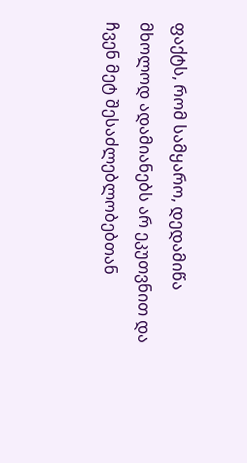ფაქტს, რომ სამყარო, დედამიწა მხოლოდ ადამიანებს არ ეკუთვნით და ჩვენ მეტ შესაძლებლობებთან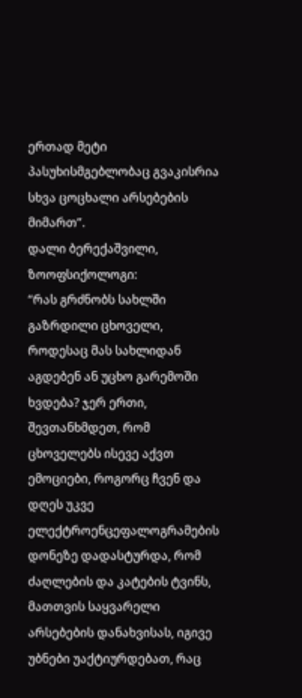ერთად მეტი პასუხისმგებლობაც გვაკისრია სხვა ცოცხალი არსებების მიმართ”.
დალი ბერექაშვილი, ზოოფსიქოლოგი:
“რას გრძნობს სახლში გაზრდილი ცხოველი, როდესაც მას სახლიდან აგდებენ ან უცხო გარემოში ხვდება? ჯერ ერთი, შევთანხმდეთ, რომ ცხოველებს ისევე აქვთ ემოციები, როგორც ჩვენ და დღეს უკვე ელექტროენცეფალოგრამების დონეზე დადასტურდა, რომ ძაღლების და კატების ტვინს, მათთვის საყვარელი არსებების დანახვისას, იგივე უბნები უაქტიურდებათ, რაც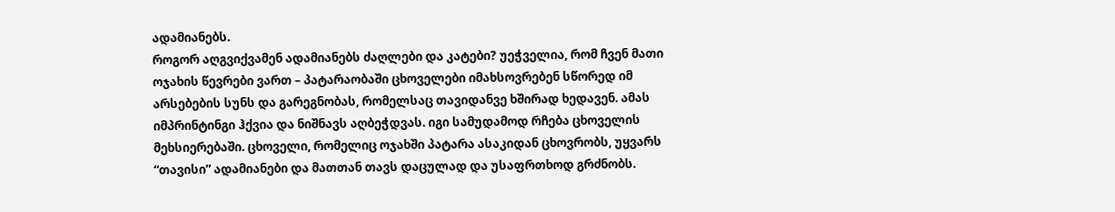ადამიანებს.
როგორ აღგვიქვამენ ადამიანებს ძაღლები და კატები? უეჭველია, რომ ჩვენ მათი ოჯახის წევრები ვართ – პატარაობაში ცხოველები იმახსოვრებენ სწორედ იმ არსებების სუნს და გარეგნობას, რომელსაც თავიდანვე ხშირად ხედავენ. ამას იმპრინტინგი ჰქვია და ნიშნავს აღბეჭდვას. იგი სამუდამოდ რჩება ცხოველის მეხსიერებაში. ცხოველი, რომელიც ოჯახში პატარა ასაკიდან ცხოვრობს, უყვარს “თავისი” ადამიანები და მათთან თავს დაცულად და უსაფრთხოდ გრძნობს.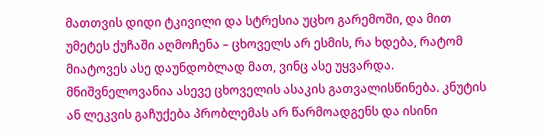მათთვის დიდი ტკივილი და სტრესია უცხო გარემოში, და მით უმეტეს ქუჩაში აღმოჩენა – ცხოველს არ ესმის, რა ხდება, რატომ მიატოვეს ასე დაუნდობლად მათ, ვინც ასე უყვარდა.
მნიშვნელოვანია ასევე ცხოველის ასაკის გათვალისწინება. კნუტის ან ლეკვის გაჩუქება პრობლემას არ წარმოადგენს და ისინი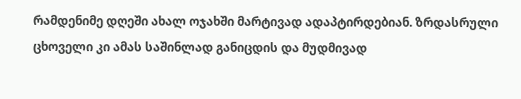რამდენიმე დღეში ახალ ოჯახში მარტივად ადაპტირდებიან. ზრდასრული ცხოველი კი ამას საშინლად განიცდის და მუდმივად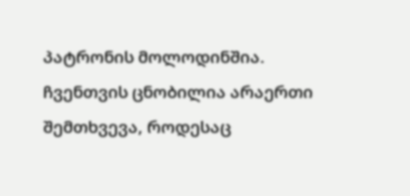პატრონის მოლოდინშია. ჩვენთვის ცნობილია არაერთი შემთხვევა, როდესაც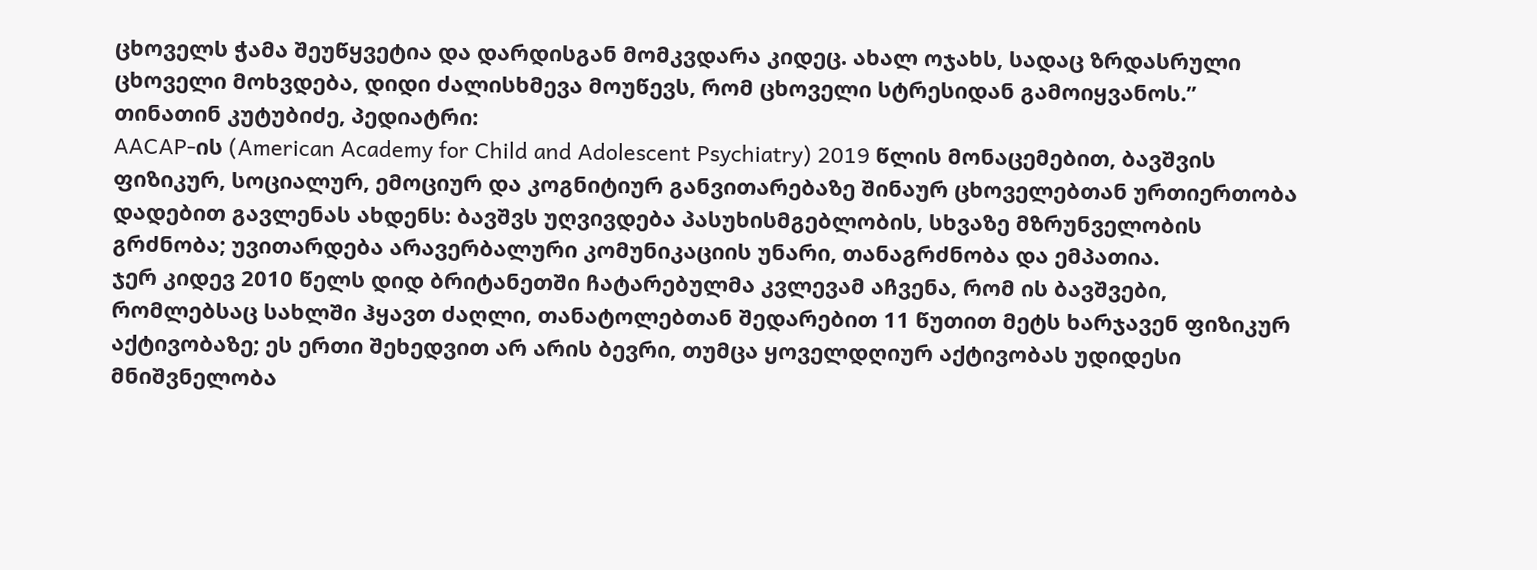ცხოველს ჭამა შეუწყვეტია და დარდისგან მომკვდარა კიდეც. ახალ ოჯახს, სადაც ზრდასრული ცხოველი მოხვდება, დიდი ძალისხმევა მოუწევს, რომ ცხოველი სტრესიდან გამოიყვანოს.”
თინათინ კუტუბიძე, პედიატრი:
AACAP-ის (American Academy for Child and Adolescent Psychiatry) 2019 წლის მონაცემებით, ბავშვის ფიზიკურ, სოციალურ, ემოციურ და კოგნიტიურ განვითარებაზე შინაურ ცხოველებთან ურთიერთობა დადებით გავლენას ახდენს: ბავშვს უღვივდება პასუხისმგებლობის, სხვაზე მზრუნველობის გრძნობა; უვითარდება არავერბალური კომუნიკაციის უნარი, თანაგრძნობა და ემპათია.
ჯერ კიდევ 2010 წელს დიდ ბრიტანეთში ჩატარებულმა კვლევამ აჩვენა, რომ ის ბავშვები, რომლებსაც სახლში ჰყავთ ძაღლი, თანატოლებთან შედარებით 11 წუთით მეტს ხარჯავენ ფიზიკურ აქტივობაზე; ეს ერთი შეხედვით არ არის ბევრი, თუმცა ყოველდღიურ აქტივობას უდიდესი მნიშვნელობა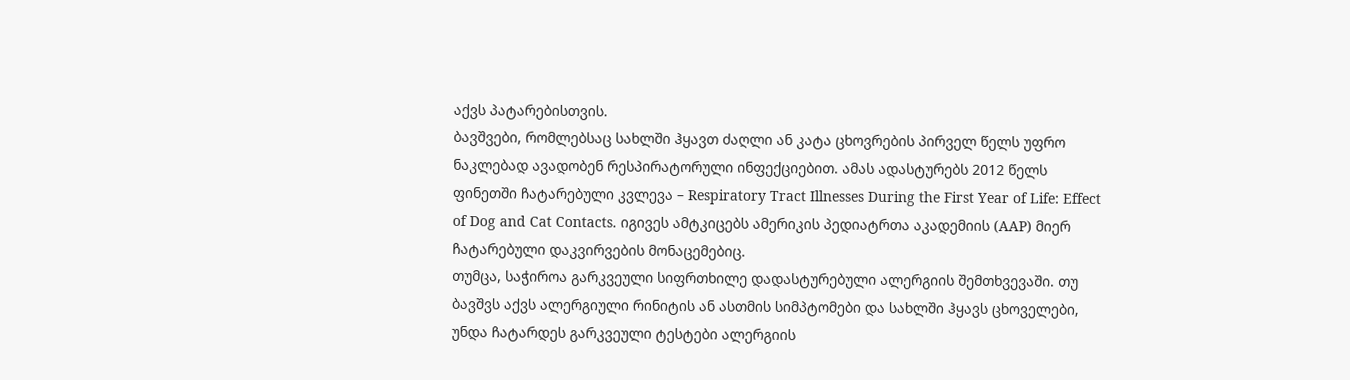აქვს პატარებისთვის.
ბავშვები, რომლებსაც სახლში ჰყავთ ძაღლი ან კატა ცხოვრების პირველ წელს უფრო ნაკლებად ავადობენ რესპირატორული ინფექციებით. ამას ადასტურებს 2012 წელს ფინეთში ჩატარებული კვლევა – Respiratory Tract Illnesses During the First Year of Life: Effect of Dog and Cat Contacts. იგივეს ამტკიცებს ამერიკის პედიატრთა აკადემიის (AAP) მიერ ჩატარებული დაკვირვების მონაცემებიც.
თუმცა, საჭიროა გარკვეული სიფრთხილე დადასტურებული ალერგიის შემთხვევაში. თუ ბავშვს აქვს ალერგიული რინიტის ან ასთმის სიმპტომები და სახლში ჰყავს ცხოველები, უნდა ჩატარდეს გარკვეული ტესტები ალერგიის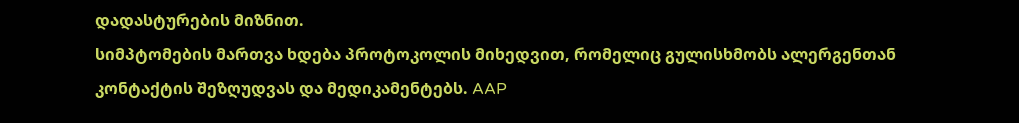დადასტურების მიზნით.
სიმპტომების მართვა ხდება პროტოკოლის მიხედვით, რომელიც გულისხმობს ალერგენთან კონტაქტის შეზღუდვას და მედიკამენტებს. AAP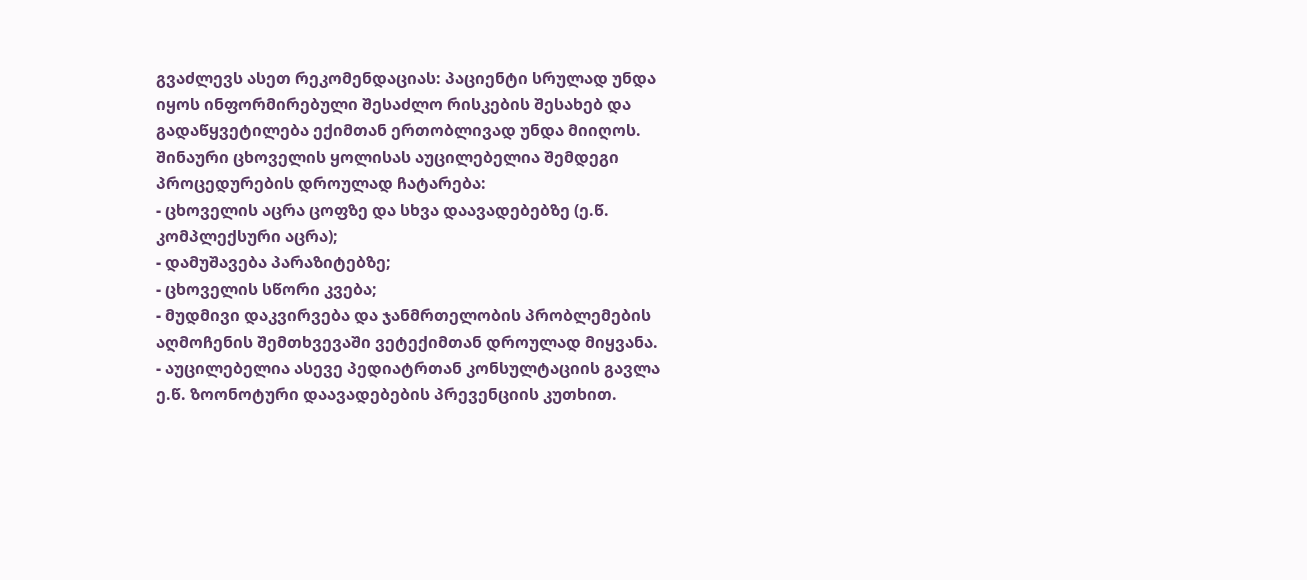გვაძლევს ასეთ რეკომენდაციას: პაციენტი სრულად უნდა იყოს ინფორმირებული შესაძლო რისკების შესახებ და გადაწყვეტილება ექიმთან ერთობლივად უნდა მიიღოს.
შინაური ცხოველის ყოლისას აუცილებელია შემდეგი პროცედურების დროულად ჩატარება:
- ცხოველის აცრა ცოფზე და სხვა დაავადებებზე (ე.წ. კომპლექსური აცრა);
- დამუშავება პარაზიტებზე;
- ცხოველის სწორი კვება;
- მუდმივი დაკვირვება და ჯანმრთელობის პრობლემების აღმოჩენის შემთხვევაში ვეტექიმთან დროულად მიყვანა.
- აუცილებელია ასევე პედიატრთან კონსულტაციის გავლა ე.წ. ზოონოტური დაავადებების პრევენციის კუთხით.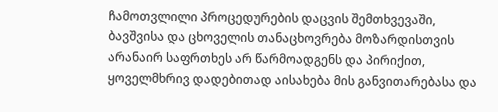ჩამოთვლილი პროცედურების დაცვის შემთხვევაში, ბავშვისა და ცხოველის თანაცხოვრება მოზარდისთვის არანაირ საფრთხეს არ წარმოადგენს და პირიქით, ყოველმხრივ დადებითად აისახება მის განვითარებასა და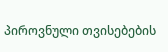პიროვნული თვისებების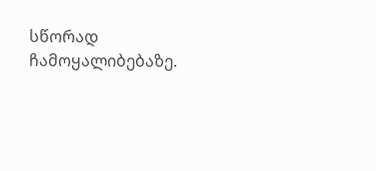სწორად ჩამოყალიბებაზე.